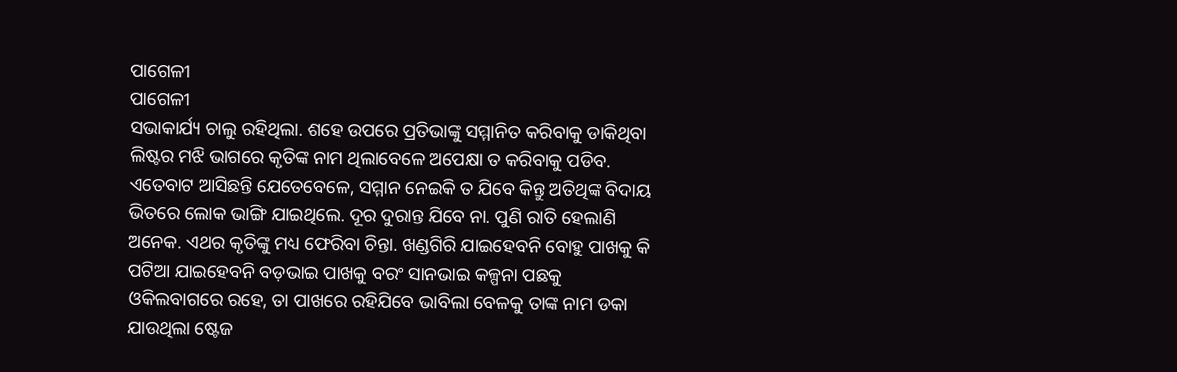ପାଗେଳୀ
ପାଗେଳୀ
ସଭାକାର୍ଯ୍ୟ ଚାଲୁ ରହିଥିଲା. ଶହେ ଉପରେ ପ୍ରତିଭାଙ୍କୁ ସମ୍ମାନିତ କରିବାକୁ ଡାକିଥିବା ଲିଷ୍ଟର ମଝି ଭାଗରେ କୃତିଙ୍କ ନାମ ଥିଲାବେଳେ ଅପେକ୍ଷା ତ କରିବାକୁ ପଡିବ. ଏତେବାଟ ଆସିଛନ୍ତି ଯେତେବେଳେ, ସମ୍ମାନ ନେଇକି ତ ଯିବେ କିନ୍ତୁ ଅତିଥିଙ୍କ ବିଦାୟ ଭିତରେ ଲୋକ ଭାଙ୍ଗି ଯାଇଥିଲେ. ଦୂର ଦୁରାନ୍ତ ଯିବେ ନା. ପୁଣି ରାତି ହେଲାଣି ଅନେକ. ଏଥର କୃତିଙ୍କୁ ମଧ୍ୟ ଫେରିବା ଚିନ୍ତା. ଖଣ୍ଡଗିରି ଯାଇହେବନି ବୋହୁ ପାଖକୁ କି ପଟିଆ ଯାଇହେବନି ବଡ଼ଭାଇ ପାଖକୁ ବରଂ ସାନଭାଇ କଳ୍ପନା ପଛକୁ ଓକିଲବାଗରେ ରହେ, ତା ପାଖରେ ରହିଯିବେ ଭାବିଲା ବେଳକୁ ତାଙ୍କ ନାମ ଡକା ଯାଉଥିଲା ଷ୍ଟେଜ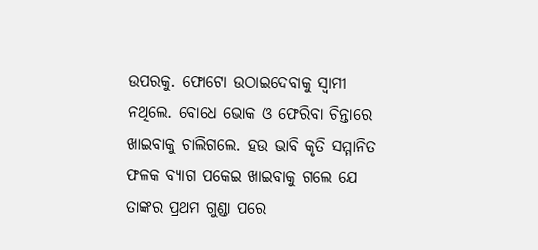ଉପରକୁ. ଫୋଟୋ ଉଠାଇଦେବାକୁ ସ୍ୱାମୀ ନଥିଲେ. ବୋଧେ ଭୋକ ଓ ଫେରିବା ଚିନ୍ତାରେ ଖାଇବାକୁ ଚାଲିଗଲେ. ହଉ ଭାବି କୃତି ସମ୍ମାନିତ ଫଳକ ବ୍ୟାଗ ପକେଇ ଖାଇବାକୁ ଗଲେ ଯେ ତାଙ୍କର ପ୍ରଥମ ଗୁଣ୍ଡା ପରେ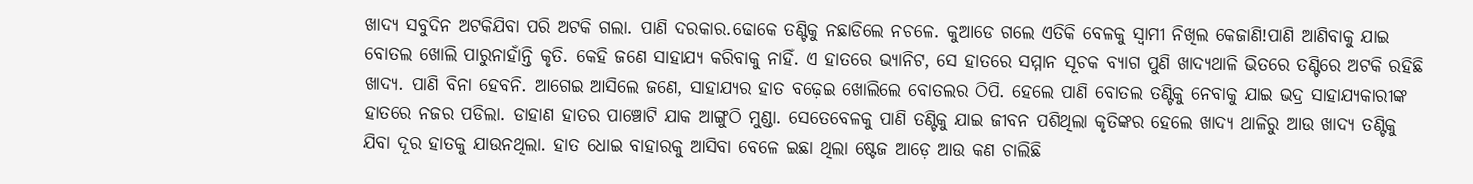ଖାଦ୍ୟ ସବୁଦିନ ଅଟକିଯିବା ପରି ଅଟକି ଗଲା. ପାଣି ଦରକାର.ଢୋକେ ତଣ୍ଟିକୁ ନଛାଡିଲେ ନଚଳେ. କୁଆଡେ ଗଲେ ଏତିକି ବେଳକୁ ସ୍ୱାମୀ ନିଖିଲ କେଜାଣି!ପାଣି ଆଣିବାକୁ ଯାଇ ବୋତଲ ଖୋଲି ପାରୁନାହାଁନ୍ତି କୃତି. କେହି ଜଣେ ସାହାଯ୍ୟ କରିବାକୁ ନାହିଁ. ଏ ହାତରେ ଭ୍ୟାନିଟ, ସେ ହାତରେ ସମ୍ମାନ ସୂଚକ ବ୍ୟାଗ ପୁଣି ଖାଦ୍ୟଥାଳି ଭିତରେ ତଣ୍ଟିରେ ଅଟକି ରହିଛି ଖାଦ୍ୟ. ପାଣି ବିନା ହେବନି. ଆଗେଇ ଆସିଲେ ଜଣେ, ସାହାଯ୍ୟର ହାତ ବଢ଼େଇ ଖୋଲିଲେ ବୋତଲର ଠିପି. ହେଲେ ପାଣି ବୋତଲ ତଣ୍ଟିକୁ ନେବାକୁ ଯାଇ ଭଦ୍ର ସାହାଯ୍ୟକାରୀଙ୍କ ହାତରେ ନଜର ପଡିଲା. ଡାହାଣ ହାତର ପାଞ୍ଚୋଟି ଯାକ ଆଙ୍ଗୁଠି ମୁଣ୍ଡା. ସେତେବେଳକୁ ପାଣି ତଣ୍ଟିକୁ ଯାଇ ଜୀବନ ପଶିଥିଲା କୃତିଙ୍କର ହେଲେ ଖାଦ୍ୟ ଥାଳିରୁ ଆଉ ଖାଦ୍ୟ ତଣ୍ଟିକୁ ଯିବା ଦୂର ହାତକୁ ଯାଉନଥିଲା. ହାତ ଧୋଇ ବାହାରକୁ ଆସିବା ବେଳେ ଇଛା ଥିଲା ଷ୍ଟେଜ ଆଡ଼େ ଆଉ କଣ ଚାଲିଛି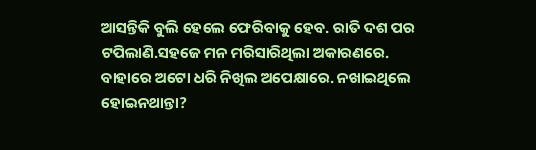ଆସନ୍ତିକି ବୁଲି ହେଲେ ଫେରିବାକୁ ହେବ. ରାତି ଦଶ ପର ଟପିଲାଣି.ସହଜେ ମନ ମରିସାରିଥିଲା ଅକାରଣରେ.
ବାହାରେ ଅଟୋ ଧରି ନିଖିଲ ଅପେକ୍ଷାରେ. ନଖାଇଥିଲେ ହୋଇନଥାନ୍ତା?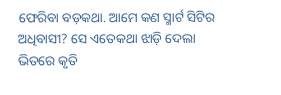ଫେରିବା ବଡ଼କଥା. ଆମେ କଣ ସ୍ମାର୍ଟ ସିଟିର ଅଧିବାସୀ? ସେ ଏତେକଥା ଝାଡ଼ି ଦେଲା ଭିତରେ କୃତି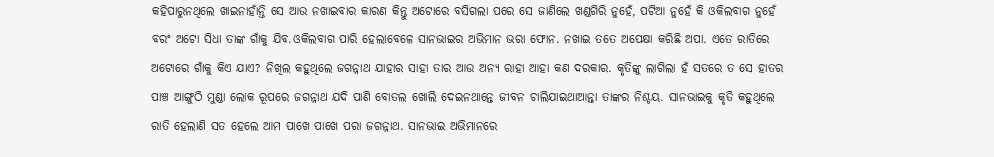କହିପାରୁନଥିଲେ ଖାଇନାହାଁନ୍ତି ସେ ଆଉ ନଖାଇବାର କାରଣ କିନ୍ତୁ ଅଟୋରେ ବସିଗଲା ପରେ ସେ ଜାଣିଲେ ଖଣ୍ଡଗିରି ନୁହେଁ, ପଟିଆ ନୁହେଁ କି ଓକିଲବାଗ ନୁହେଁ ବରଂ ଅଟୋ ସିଧା ତାଙ୍କ ଗାଁକୁ ଯିବ.ଓକିଲବାଗ ପାରି ହେଲାବେଳେ ସାନଭାଇର ଅଭିମାନ ଭରା ଫୋନ. ନଖାଇ ତତେ ଅପେକ୍ଷା କରିଛି ଅପା. ଏତେ ରାତିରେ ଅଟୋରେ ଗାଁକୁ କିଏ ଯାଏ? ନିଖିଲ କହୁଥିଲେ ଜଗନ୍ନାଥ ଯାହାର ସାହା ତାର ଆଉ ଅନ୍ୟ ରାହା ଆହା କଣ ଦରକାର. କୃତିଙ୍କୁ ଲାଗିଲା ହଁ ସତରେ ତ ସେ ହାତର ପାଞ୍ଚ ଆଙ୍ଗୁଠି ମୁଣ୍ଡା ଲୋକ ରୂପରେ ଜଗନ୍ନାଥ ଯଦି ପାଣି ବୋତଲ ଖୋଲି ଦେଇନଥାନ୍ତେ ଜୀବନ ଚାଲିଯାଇଥାଆନ୍ତା ତାଙ୍କର ନିଶ୍ଚୟ. ସାନଭାଇକୁ କୃତି କହୁଥିଲେ ରାତି ହେଲାଣି ସତ ହେଲେ ଆମ ପାଖେ ପାଖେ ପରା ଜଗନ୍ନାଥ. ସାନଭାଇ ଅଭିମାନରେ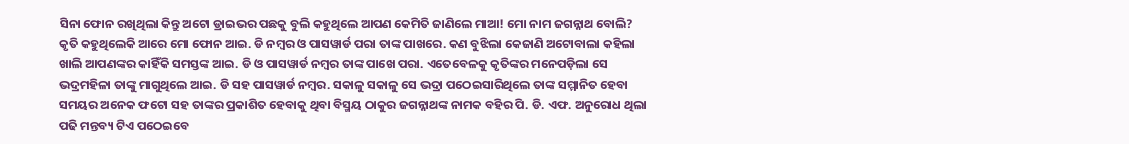ସିନା ଫୋନ ରଖିଥିଲା କିନ୍ତୁ ଅଟୋ ଡ୍ରାଇଭର ପଛକୁ ବୁଲି କହୁଥିଲେ ଆପଣ କେମିତି ଜାଣିଲେ ମାଆ! ମୋ ନାମ ଜଗନ୍ନାଥ ବୋଲି? କୃତି କହୁଥିଲେକି ଆରେ ମୋ ଫୋନ ଆଇ. ଡି ନମ୍ବର ଓ ପାସୱାର୍ଡ ପରା ତାଙ୍କ ପାଖରେ. କଣ ବୁଝିଲା କେଜାଣି ଅଟୋବାଲା କହିଲା ଖାଲି ଆପଣଙ୍କର କାହିଁକି ସମସ୍ତଙ୍କ ଆଇ. ଡି ଓ ପାସୱାର୍ଡ ନମ୍ବର ତାଙ୍କ ପାଖେ ପରା. ଏତେବେଳକୁ କୃତିଙ୍କର ମନେପଡ଼ିଲା ସେ ଭଦ୍ରମହିଳା ତାଙ୍କୁ ମାଗୁଥିଲେ ଆଇ. ଡି ସହ ପାସୱାର୍ଡ ନମ୍ବର. ସକାଳୁ ସକାଳୁ ସେ ଭଦ୍ରା ପଠେଇସାରିଥିଲେ ତାଙ୍କ ସମ୍ମାନିତ ହେବା ସମୟର ଅନେକ ଫଟୋ ସହ ତାଙ୍କର ପ୍ରକାଶିତ ହେବାକୁ ଥିବା ବିସ୍ମୟ ଠାକୁର ଜଗନ୍ନାଥଙ୍କ ନାମକ ବହିର ପି. ଡି. ଏଫ. ଅନୁରୋଧ ଥିଲା ପଢି ମନ୍ତବ୍ୟ ଟିଏ ପଠେଇବେ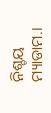ନିଶ୍ଚୟ ମ୍ୟାଡାମ.।